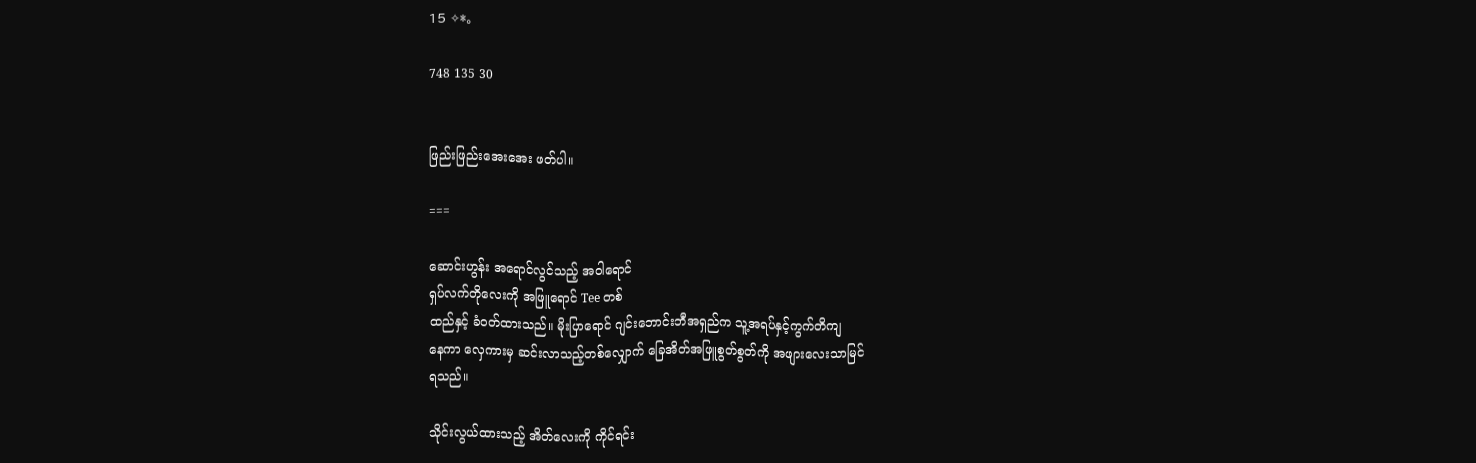15 ✧*。

748 135 30


ဖြည်းဖြည်းအေးအေး ဖတ်ပါ။

===

ဆောင်းဟွန်း အရောင်လွင်သည့် အဝါရောင်
ရှပ်လက်တိုလေးကို အဖြူရောင် Tee တစ်
ထည်နှင့် ခံဝတ်ထားသည်။ မိုးပြာရောင် ဂျင်းဘောင်းဘီအရှည်က သူ့အရပ်နှင့်ကွက်တိကျ
နေကာ လှေကားမှ ဆင်းလာသည့်တစ်လျှောက် ခြေအိတ်အဖြူစွတ်စွတ်ကို အဖျားလေးသာမြင်
ရသည်။

သိုင်းလွယ်ထားသည့် အိတ်လေးကို ကိုင်ရင်း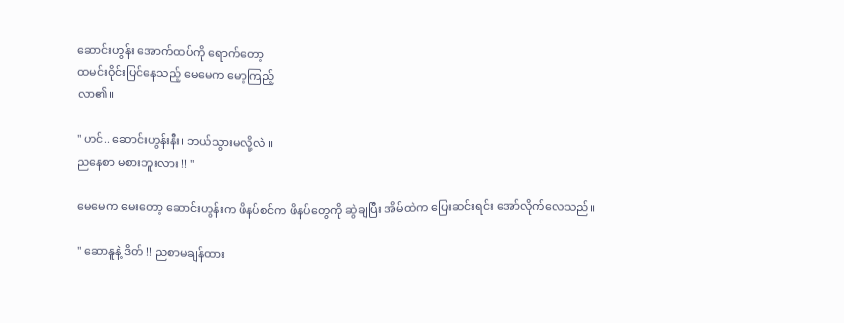ဆောင်းဟွန်း အောက်ထပ်ကို ရောက်တော့
ထမင်းဝိုင်းပြင်နေသည့် မေမေက မော့ကြည့်
လာ၏။

" ဟင်.. ဆောင်းဟွန်းနီး၊ ဘယ်သွားမလို့လဲ ။
ညနေစာ မစားဘူးလား !! "

မေမေက မေးတော့ ဆောင်းဟွန်းက ဖိနပ်စင်က ဖိနပ်တွေကို ဆွဲချပြီး အိမ်ထဲက ပြေးဆင်းရင်း အော်လိုက်လေသည်။

" ဆောနူနဲ့ ဒိတ် !! ညစာမချန်ထား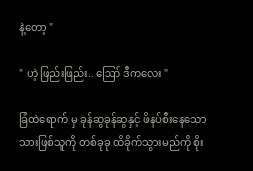နဲ့တော့ "

" ဟဲ့ ဖြည်းဖြည်း.. ဪ ဒီကလေး "

ခြံထဲရောက် မှ ခုန်ဆွခုန်ဆွနှင့် ဖိနပ်စီးနေသော
သားဖြစ်သူကို တစ်ခုခု ထိခိုက်သွားမည်ကို စိုး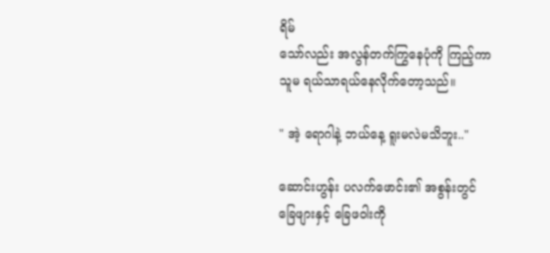ရိမ်
သော်လည်း အလွန်တက်ကြွနေပုံကို ကြည့်ကာ
သူမ ရယ်သာရယ်နေလိုက်တော့သည်။

" အဲ့ ရောဂါနဲ့ ဘယ်နေ့ ရူးမလဲမသိဘူး.."

ဆောင်းဟွန်း ပလက်ဖောင်း၏ အစွန်းတွင်
ခြေ‌ဖျားနှင့် ခြေဖဝါးကို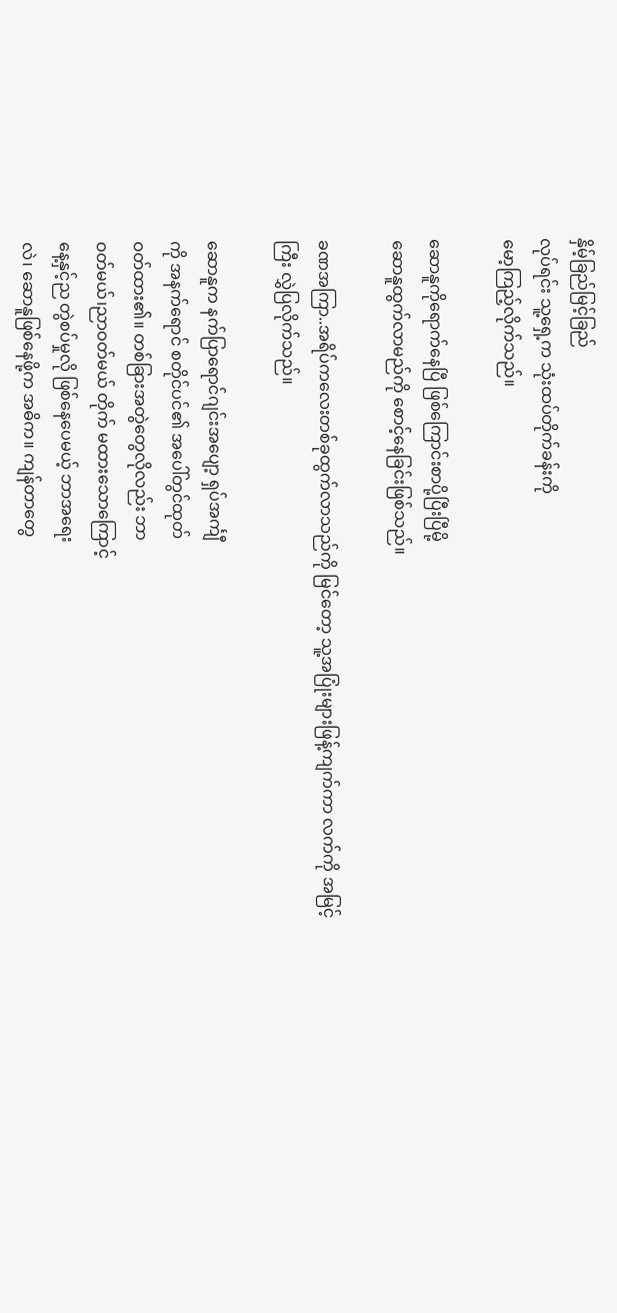နှိမ့်ခြည်မြင့်ခြည်
လုပ်ရင်း သူ့ရှေ့က သုံးထပ်တိုက်ခန်းကို
မော့ကြည့်လိုက်သည်။

ဆောနူကိုရောက်နေပြီ ဖြစ်ကြောင်းစာပို့ပြီးပြီမို့
ဆောနူထွက်လာမည်ကို စောင့်နေခြင်းဖြစ်သည်။

ခဏအကြာ..အရိပ်ကလေးတစ်ခုထွက်လာသည်ကို မြင်တော့ သူ့အပြုံးများဖြန့်ကျက်ကာ လက်ကို အမြင့်ကြီး လွှဲပြလိုက်သည်။

ဆောနူက နက်ပြာရောင်ဂျင်းအပျော့ ရှပ်အင်္ကျီ
ကို အနက်ရောင် စတိုင်ပင်၏ အပေါ်တွင်ထုတ်
ဝတ်ထား၏။ တစ်ခြားအတွဲတွေလိုလည်း ဘာ
ဝတ်မယ်၊ညာဝတ်မယ် တိုက် မထားသောကြောင့်
နေ့နှင့်ည တွဲစပ်မှုလို ဖြစ်နေပေမယ့် ဘာအရေး
လဲ၊ ဆောနူဖြစ်နေဖို့က အဓိက။ ကျန်တာတွေ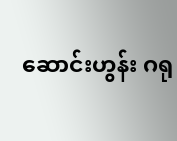ဆောင်းဟွန်း ဂရု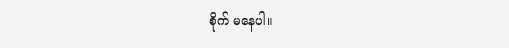စိုက် မနေပါ။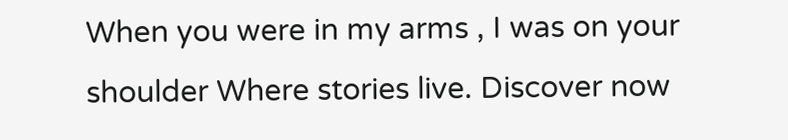When you were in my arms , I was on your shoulder Where stories live. Discover now